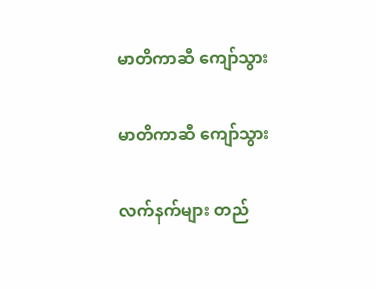မာတိကာဆီ ကျော်သွား

မာတိကာဆီ ကျော်သွား

လက်နက်များ တည်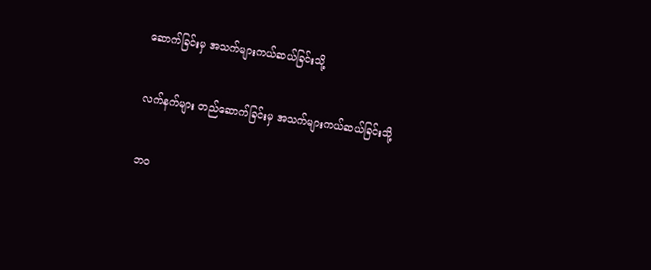ဆောက်ခြင်းမှ အသက်များကယ်ဆယ်ခြင်းသို့

လက်နက်များ တည်ဆောက်ခြင်းမှ အသက်များကယ်ဆယ်ခြင်းသို့

ဘဝ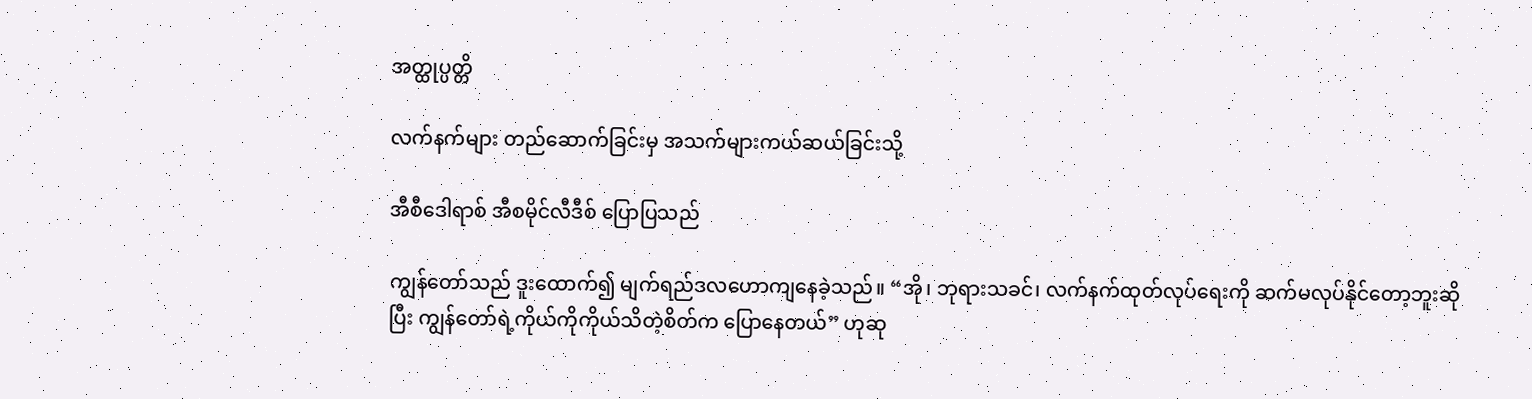အတ္ထုပ္ပတ္တိ

လက်နက်များ တည်ဆောက်ခြင်းမှ အသက်များကယ်ဆယ်ခြင်းသို့

အီစီဒေါရာစ် အီစမိုင်လီဒီစ် ပြောပြသည်

ကျွန်တော်သည် ဒူးထောက်၍ မျက်ရည်ဒလဟောကျနေခဲ့သည်။ “အို၊ ဘုရားသခင်၊ လက်နက်ထုတ်လုပ်ရေးကို ဆက်မလုပ်နိုင်တော့ဘူးဆိုပြီး ကျွန်တော်ရဲ့ကိုယ်ကိုကိုယ်သိတဲ့စိတ်က ပြောနေတယ်” ဟုဆု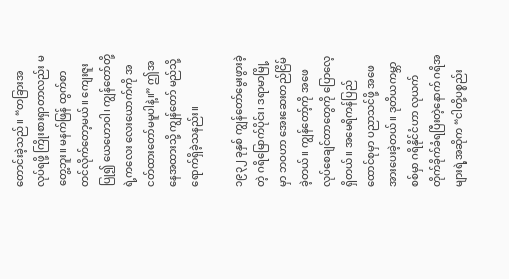တောင်းခဲ့သည်။ “တခြားအလုပ်ရဖို့ ကြိုးစားရှာတာလည်း မတွေ့ဘူး။ မနက်ဖြန် ထွက်စာတင်လိုက်တော့မယ်။ ကျေးဇူးပြု၍ ယေဟောဝါ၊ ကျွန်တော်တို့ရဲ့ကလေး လေးယောက်ကို အငတ်ထားတော်မမူပါနဲ့။” ဤအနေအထားသို့ ကျွန်တော် မည်သို့ရောက်ရှိခဲ့သနည်း။

၁၉၃၂ ခုနှစ် ကျွန်တော်မွေးဖွားခဲ့တဲ့ ဂရိမြောက်ပိုင်း၊ ဒရာမာမြို့မှာ ဘဝဟာ အေးဆေးတည်ငြိမ်ခဲ့တယ်။ ကျွန်တော့်ကို အဖေလုပ်စေချင်တာတွေကို ပြောလေ့ရှိတယ်။ အမေရိကန်ပြည်ထောင်စုမှာ ပညာသင်ဖို့ အဖေအားပေးခဲ့တယ်။ ဒုတိယကမ္ဘာစစ်မှာ ဂရိနိုင်ငံဟာ လုယက်တိုက်ခိုက်ခံရပြီးတဲ့နောက် ဂရိအများရဲ့အဆိုက “ငါတို့ပစ္စည်း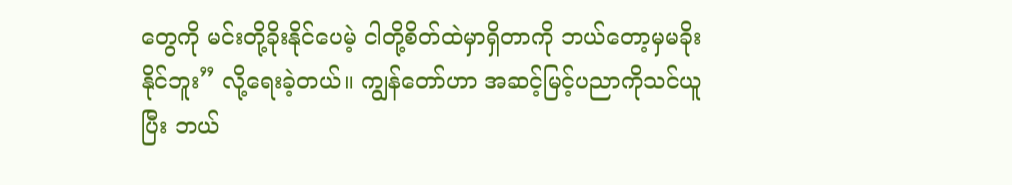တွေကို မင်းတို့ခိုးနိုင်ပေမဲ့ ငါတို့စိတ်ထဲမှာရှိတာကို ဘယ်တော့မှမခိုးနိုင်ဘူး” လို့ရေးခဲ့တယ်။ ကျွန်တော်ဟာ အဆင့်မြင့်ပညာကိုသင်ယူပြီး ဘယ်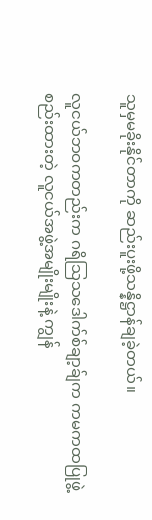သူမှမခိုးနိုင်တာကို ဆည်းပူးဖို့သန္နိဋ္ဌာန်ချခဲ့တယ်။

လူငယ်ဘဝကတည်းက ဂရိသြသဒေါက်စ်ချာ့ခ်ျက ကမကထပြုဖွဲ့စည်းထားတဲ့ လူငယ်အဖွဲ့အမျိုးမျိုးနဲ့ ကျွန်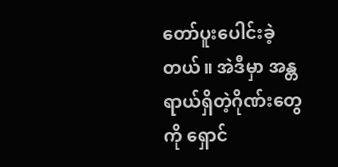တော်ပူးပေါင်းခဲ့တယ်။ အဲဒီမှာ အန္တရာယ်ရှိတဲ့ဂိုဏ်းတွေကို ရှောင်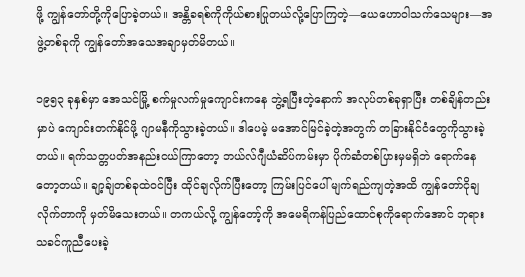ဖို့ ကျွန်တော်တို့ကိုပြောခဲ့တယ်။ အန္တိခရစ်ကိုကိုယ်စားပြုတယ်လို့ပြောကြတဲ့—ယေဟောဝါသက်သေများ—အဖွဲ့တစ်ခုကို ကျွန်တော်အသေအချာမှတ်မိတယ်။

၁၉၅၃ ခုနှစ်မှာ အေသင်မြို့ စက်မှုလက်မှုကျောင်းကနေ ဘွဲ့ရပြီးတဲ့နောက် အလုပ်တစ်ခုရှာပြီး တစ်ချိန်တည်းမှာပဲ ကျောင်းတက်နိုင်ဖို့ ဂျာမနီကိုသွားခဲ့တယ်။ ဒါပေမဲ့ မအောင်မြင်ခဲ့တဲ့အတွက် တခြားနိုင်ငံတွေကိုသွားခဲ့တယ်။ ရက်သတ္တပတ်အနည်းငယ်ကြာတော့ ဘယ်လ်ဂျီယံဆိပ်ကမ်းမှာ ပိုက်ဆံတစ်ပြားမှမရှိဘဲ ရောက်နေတော့တယ်။ ချာ့ခ်ျတစ်ခုထဲဝင်ပြီး ထိုင်ချလိုက်ပြီးတော့ ကြမ်းပြင်ပေါ် မျက်ရည်ကျတဲ့အထိ ကျွန်တော်ငိုချလိုက်တာကို မှတ်မိသေးတယ်။ တကယ်လို့ ကျွန်တော့်ကို အမေရိကန်ပြည်ထောင်စုကိုရောက်အောင် ဘုရားသခင်ကူညီပေးခဲ့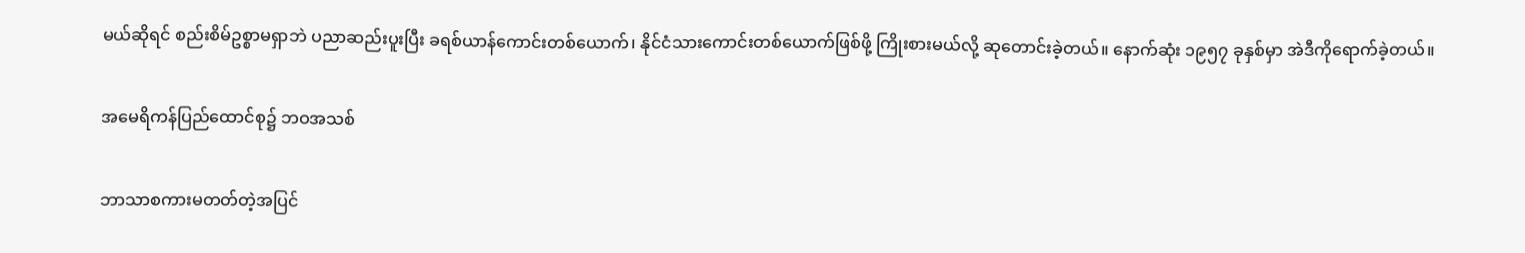မယ်ဆိုရင် စည်းစိမ်ဥစ္စာမရှာဘဲ ပညာဆည်းပူးပြီး ခရစ်ယာန်ကောင်းတစ်ယောက်၊ နိုင်ငံသားကောင်းတစ်ယောက်ဖြစ်ဖို့ ကြိုးစားမယ်လို့ ဆုတောင်းခဲ့တယ်။ နောက်ဆုံး ၁၉၅၇ ခုနှစ်မှာ အဲဒီကိုရောက်ခဲ့တယ်။

အမေရိကန်ပြည်ထောင်စု၌ ဘဝအသစ်

ဘာသာစကားမတတ်တဲ့အပြင်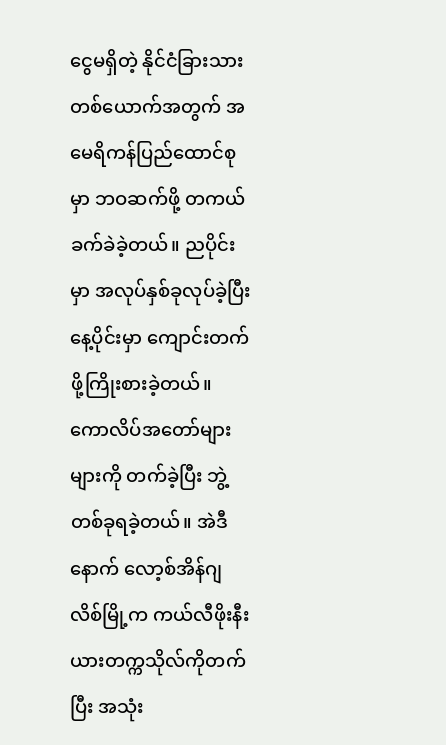ငွေမရှိတဲ့ နိုင်ငံခြားသားတစ်ယောက်အတွက် အမေရိကန်ပြည်ထောင်စုမှာ ဘဝဆက်ဖို့ တကယ်ခက်ခဲခဲ့တယ်။ ညပိုင်းမှာ အလုပ်နှစ်ခုလုပ်ခဲ့ပြီး နေ့ပိုင်းမှာ ကျောင်းတက်ဖို့ကြိုးစားခဲ့တယ်။ ကောလိပ်အတော်များများကို တက်ခဲ့ပြီး ဘွဲ့တစ်ခုရခဲ့တယ်။ အဲဒီနောက် လော့စ်အိန်ဂျလိစ်မြို့က ကယ်လီဖိုးနီးယားတက္ကသိုလ်ကိုတက်ပြီး အသုံး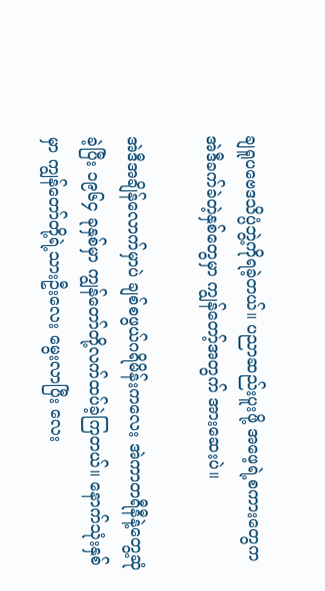ချရူပဗေဒသိပ္ပံဘွဲ့ကိုရခဲ့တယ်။ ပညာဆည်းပူးဖို့ အဖေ့ရဲ့စကားတွေက အဲဒီခက်ခဲတဲ့နှစ်တွေမှာ ကျွန်တော့်အတွက် အားဆေးပဲ။

အဲဒီအချိန်လောက်မှာပဲ ချစ်စဖွယ်ဂရိမိန်းကလေး အဲကာတရီနီနဲ့တွေ့ဆုံခဲ့ပြီး ၁၉၆၄ ခုနှစ်မှာ ကျွန်တော်တို့လက်ထပ်ခဲ့ကြတယ်။ နောက်သုံးနှစ်မှာ ကျွန်တော်တို့ရဲ့သားဦးလေး မွေးလာပြီး လေး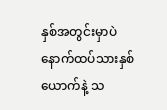နှစ်အတွင်းမှာပဲ နောက်ထပ်သားနှစ်ယောက်နဲ့ သ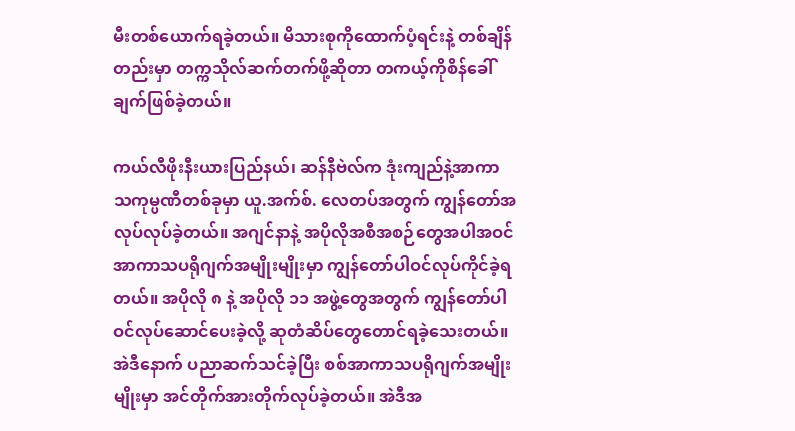မီးတစ်ယောက်ရခဲ့တယ်။ မိသားစုကိုထောက်ပံ့ရင်းနဲ့ တစ်ချိန်တည်းမှာ တက္ကသိုလ်ဆက်တက်ဖို့ဆိုတာ တကယ့်ကိုစိန်ခေါ်ချက်ဖြစ်ခဲ့တယ်။

ကယ်လီဖိုးနီးယားပြည်နယ်၊ ဆန်နီဗဲလ်က ဒုံးကျည်နဲ့အာကာသကုမ္ပဏီတစ်ခုမှာ ယူ.အက်စ်. လေတပ်အတွက် ကျွန်တော်အလုပ်လုပ်ခဲ့တယ်။ အဂျင်နာနဲ့ အပိုလိုအစီအစဉ်တွေအပါအဝင် အာကာသပရိုဂျက်အမျိုးမျိုးမှာ ကျွန်တော်ပါဝင်လုပ်ကိုင်ခဲ့ရတယ်။ အပိုလို ၈ နဲ့ အပိုလို ၁၁ အဖွဲ့တွေအတွက် ကျွန်တော်ပါဝင်လုပ်ဆောင်ပေးခဲ့လို့ ဆုတံဆိပ်တွေတောင်ရခဲ့သေးတယ်။ အဲဒီနောက် ပညာဆက်သင်ခဲ့ပြီး စစ်အာကာသပရိုဂျက်အမျိုးမျိုးမှာ အင်တိုက်အားတိုက်လုပ်ခဲ့တယ်။ အဲဒီအ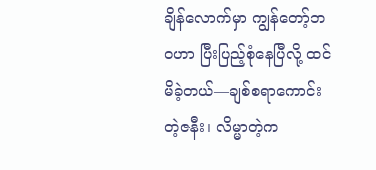ချိန်လောက်မှာ ကျွန်တော့်ဘဝဟာ ပြီးပြည့်စုံနေပြီလို့ ထင်မိခဲ့တယ်—ချစ်စရာကောင်းတဲ့ဇနီး၊ လိမ္မာတဲ့က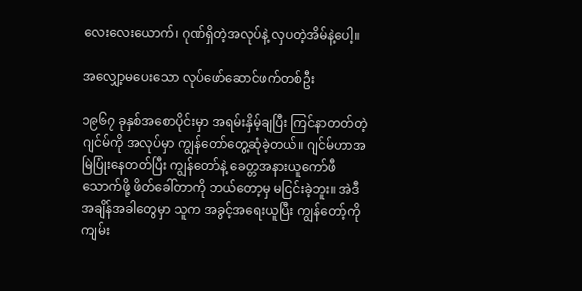လေးလေးယောက်၊ ဂုဏ်ရှိတဲ့အလုပ်နဲ့ လှပတဲ့အိမ်နဲ့ပေါ့။

အလျှော့မပေးသော လုပ်ဖော်ဆောင်ဖက်တစ်ဦး

၁၉၆၇ ခုနှစ်အစောပိုင်းမှာ အရမ်းနှိမ့်ချပြီး ကြင်နာတတ်တဲ့ဂျင်မ်ကို အလုပ်မှာ ကျွန်တော်တွေ့ဆုံခဲ့တယ်။ ဂျင်မ်ဟာအမြဲပြုံးနေတတ်ပြီး ကျွန်တော်နဲ့ ခေတ္တအနားယူကော်ဖီသောက်ဖို့ ဖိတ်ခေါ်တာကို ဘယ်တော့မှ မငြင်းခဲ့ဘူး။ အဲဒီအချိန်အခါတွေမှာ သူက အခွင့်အရေးယူပြီး ကျွန်တော့်ကို ကျမ်း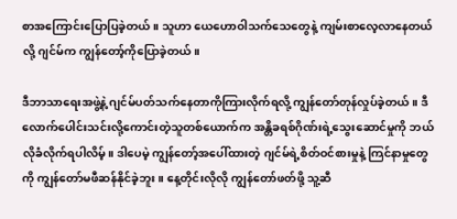စာအကြောင်းပြောပြခဲ့တယ်။ သူဟာ ယေဟောဝါသက်သေတွေနဲ့ ကျမ်းစာလေ့လာနေတယ်လို့ ဂျင်မ်က ကျွန်တော့်ကိုပြောခဲ့တယ်။

ဒီဘာသာရေးအဖွဲ့နဲ့ ဂျင်မ်ပတ်သက်နေတာကိုကြားလိုက်ရလို့ ကျွန်တော်တုန်လှုပ်ခဲ့တယ်။ ဒီလောက်ပေါင်းသင်းလို့ကောင်းတဲ့သူတစ်ယောက်က အန္တိခရစ်ဂိုဏ်းရဲ့သွေးဆောင်မှုကို ဘယ်လိုခံလိုက်ရပါလိမ့်။ ဒါပေမဲ့ ကျွန်တော့်အပေါ်ထားတဲ့ ဂျင်မ်ရဲ့စိတ်ဝင်စားမှုနဲ့ ကြင်နာမှုတွေကို ကျွန်တော်မဖီဆန်နိုင်ခဲ့ဘူး။ နေ့တိုင်းလိုလို ကျွန်တော်ဖတ်ဖို့ သူ့ဆီ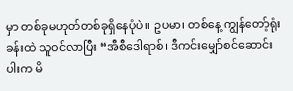မှာ တစ်ခုမဟုတ်တစ်ခုရှိနေပုံပဲ။ ဥပမာ၊ တစ်နေ့ ကျွန်တော့်ရုံးခန်းထဲ သူဝင်လာပြီး “အီစီဒေါရာစ်၊ ဒီကင်းမျှော်စင်ဆောင်းပါးက မိ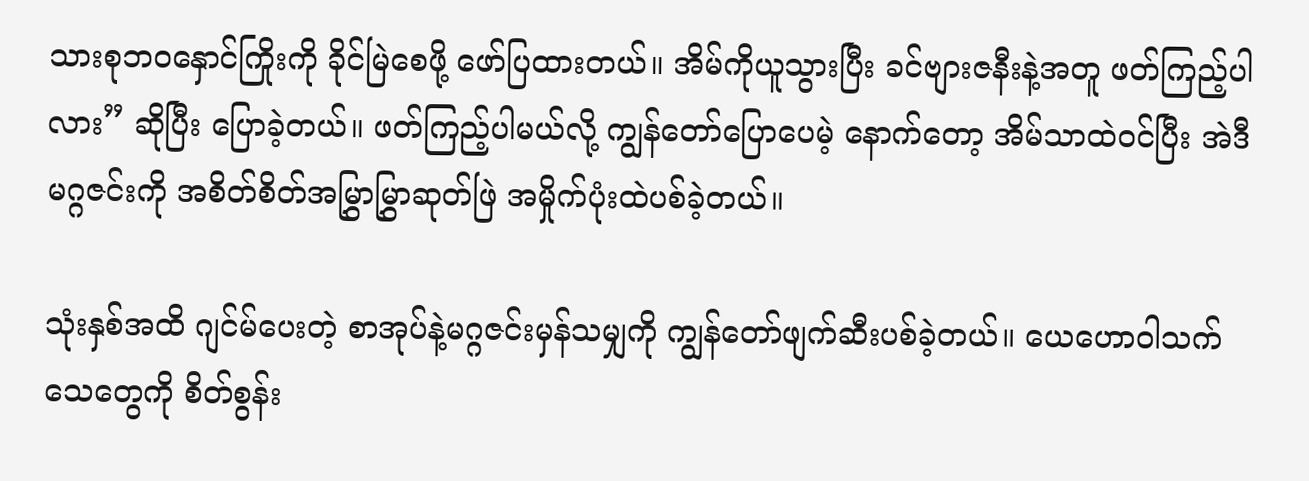သားစုဘဝနှောင်ကြိုးကို ခိုင်မြဲစေဖို့ ဖော်ပြထားတယ်။ အိမ်ကိုယူသွားပြီး ခင်ဗျားဇနီးနဲ့အတူ ဖတ်ကြည့်ပါလား” ဆိုပြီး ပြောခဲ့တယ်။ ဖတ်ကြည့်ပါမယ်လို့ ကျွန်တော်ပြောပေမဲ့ နောက်တော့ အိမ်သာထဲဝင်ပြီး အဲဒီမဂ္ဂဇင်းကို အစိတ်စိတ်အမြွှာမြွှာဆုတ်ဖြဲ အမှိုက်ပုံးထဲပစ်ခဲ့တယ်။

သုံးနှစ်အထိ ဂျင်မ်ပေးတဲ့ စာအုပ်နဲ့မဂ္ဂဇင်းမှန်သမျှကို ကျွန်တော်ဖျက်ဆီးပစ်ခဲ့တယ်။ ယေဟောဝါသက်သေတွေကို စိတ်စွန်း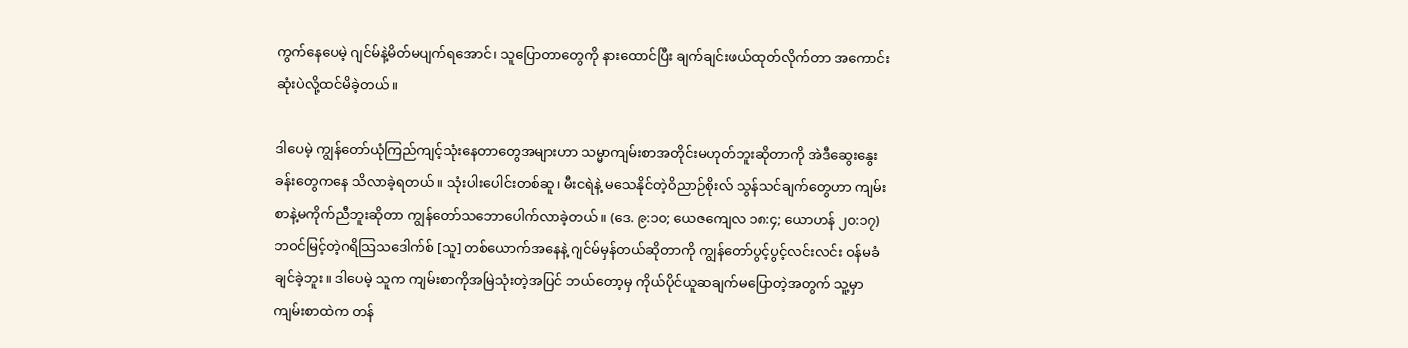ကွက်နေပေမဲ့ ဂျင်မ်နဲ့မိတ်မပျက်ရအောင်၊ သူပြောတာတွေကို နားထောင်ပြီး ချက်ချင်းဖယ်ထုတ်လိုက်တာ အကောင်းဆုံးပဲလို့ထင်မိခဲ့တယ်။

ဒါပေမဲ့ ကျွန်တော်ယုံကြည်ကျင့်သုံးနေတာတွေအများဟာ သမ္မာကျမ်းစာအတိုင်းမဟုတ်ဘူးဆိုတာကို အဲဒီဆွေးနွေးခန်းတွေကနေ သိလာခဲ့ရတယ်။ သုံးပါးပေါင်းတစ်ဆူ၊ မီးငရဲနဲ့ မသေနိုင်တဲ့ဝိညာဉ်စိုးလ် သွန်သင်ချက်တွေဟာ ကျမ်းစာနဲ့မကိုက်ညီဘူးဆိုတာ ကျွန်တော်သဘောပေါက်လာခဲ့တယ်။ (ဒေ. ၉:၁၀; ယေဇကျေလ ၁၈:၄; ယောဟန် ၂၀:၁၇) ဘဝင်မြင့်တဲ့ဂရိသြသဒေါက်စ် [သူ] တစ်ယောက်အနေနဲ့ ဂျင်မ်မှန်တယ်ဆိုတာကို ကျွန်တော်ပွင့်ပွင့်လင်းလင်း ဝန်မခံချင်ခဲ့ဘူး။ ဒါပေမဲ့ သူက ကျမ်းစာကိုအမြဲသုံးတဲ့အပြင် ဘယ်တော့မှ ကိုယ်ပိုင်ယူဆချက်မပြောတဲ့အတွက် သူ့မှာ ကျမ်းစာထဲက တန်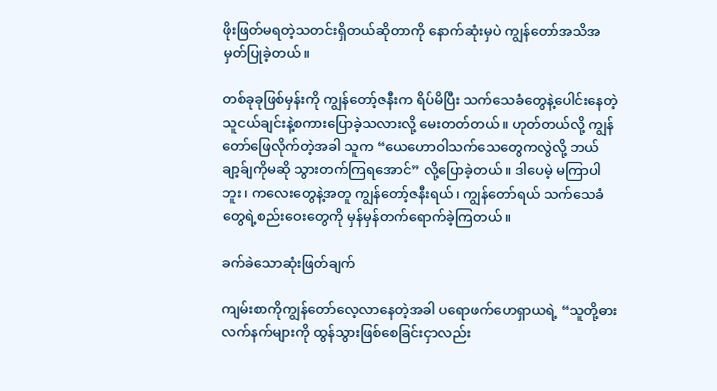ဖိုးဖြတ်မရတဲ့သတင်းရှိတယ်ဆိုတာကို နောက်ဆုံးမှပဲ ကျွန်တော်အသိအမှတ်ပြုခဲ့တယ်။

တစ်ခုခုဖြစ်မှန်းကို ကျွန်တော့်ဇနီးက ရိပ်မိပြီး သက်သေခံတွေနဲ့ပေါင်းနေတဲ့ သူငယ်ချင်းနဲ့စကားပြောခဲ့သလားလို့ မေးတတ်တယ်။ ဟုတ်တယ်လို့ ကျွန်တော်ဖြေလိုက်တဲ့အခါ သူက “ယေဟောဝါသက်သေတွေကလွဲလို့ ဘယ်ချာ့ခ်ျကိုမဆို သွားတက်ကြရအောင်” လို့ပြောခဲ့တယ်။ ဒါပေမဲ့ မကြာပါဘူး၊ ကလေးတွေနဲ့အတူ ကျွန်တော့်ဇနီးရယ်၊ ကျွန်တော်ရယ် သက်သေခံတွေရဲ့စည်းဝေးတွေကို မှန်မှန်တက်ရောက်ခဲ့ကြတယ်။

ခက်ခဲသောဆုံးဖြတ်ချက်

ကျမ်းစာကိုကျွန်တော်လေ့လာနေတဲ့အခါ ပရောဖက်ဟေရှာယရဲ့ “သူတို့ဓားလက်နက်များကို ထွန်သွားဖြစ်စေခြင်းငှာလည်း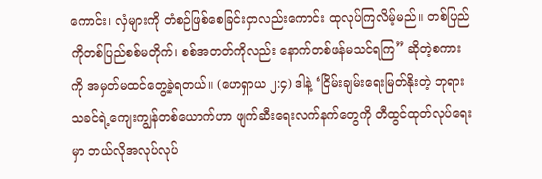ကောင်း၊ လှံများကို တံစဉ်ဖြစ်စေခြင်းငှာလည်းကောင်း ထုလုပ်ကြလိမ့်မည်။ တစ်ပြည်ကိုတစ်ပြည်စစ်မတိုက်၊ စစ်အတတ်ကိုလည်း နောက်တစ်ဖန်မသင်ရကြ” ဆိုတဲ့စကားကို အမှတ်မထင်တွေ့ခဲ့ရတယ်။ (ဟေရှာယ ၂:၄) ဒါနဲ့ ‘ငြိမ်းချမ်းရေးမြတ်နိုးတဲ့ ဘုရားသခင်ရဲ့ကျေးကျွန်တစ်ယောက်ဟာ ဖျက်ဆီးရေးလက်နက်တွေကို တီထွင်ထုတ်လုပ်ရေးမှာ ဘယ်လိုအလုပ်လုပ်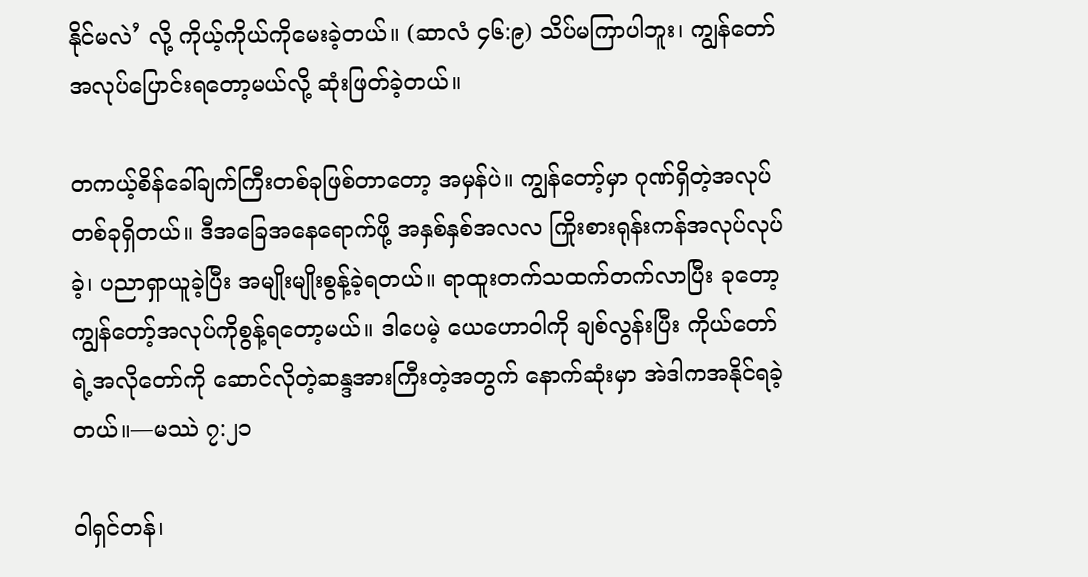နိုင်မလဲ’ လို့ ကိုယ့်ကိုယ်ကိုမေးခဲ့တယ်။ (ဆာလံ ၄၆:၉) သိပ်မကြာပါဘူး၊ ကျွန်တော် အလုပ်ပြောင်းရတော့မယ်လို့ ဆုံးဖြတ်ခဲ့တယ်။

တကယ့်စိန်ခေါ်ချက်ကြီးတစ်ခုဖြစ်တာတော့ အမှန်ပဲ။ ကျွန်တော့်မှာ ဂုဏ်ရှိတဲ့အလုပ်တစ်ခုရှိတယ်။ ဒီအခြေအနေရောက်ဖို့ အနှစ်နှစ်အလလ ကြိုးစားရုန်းကန်အလုပ်လုပ်ခဲ့၊ ပညာရှာယူခဲ့ပြီး အမျိုးမျိုးစွန့်ခဲ့ရတယ်။ ရာထူးတက်သထက်တက်လာပြီး ခုတော့ ကျွန်တော့်အလုပ်ကိုစွန့်ရတော့မယ်။ ဒါပေမဲ့ ယေဟောဝါကို ချစ်လွန်းပြီး ကိုယ်တော်ရဲ့အလိုတော်ကို ဆောင်လိုတဲ့ဆန္ဒအားကြီးတဲ့အတွက် နောက်ဆုံးမှာ အဲဒါကအနိုင်ရခဲ့တယ်။—မဿဲ ၇:၂၁

ဝါရှင်တန်၊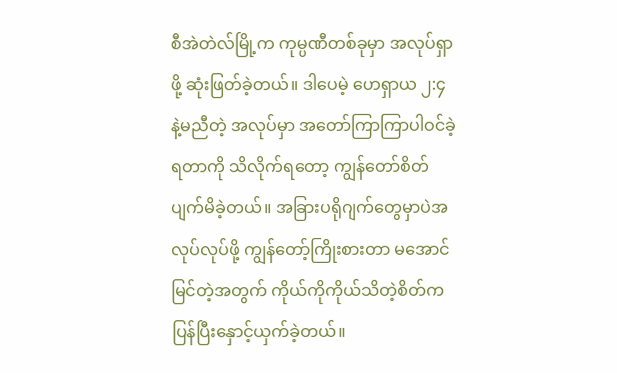စီအဲတဲလ်မြို့က ကုမ္ပဏီတစ်ခုမှာ အလုပ်ရှာဖို့ ဆုံးဖြတ်ခဲ့တယ်။ ဒါပေမဲ့ ဟေရှာယ ၂:၄ နဲ့မညီတဲ့ အလုပ်မှာ အတော်ကြာကြာပါဝင်ခဲ့ရတာကို သိလိုက်ရတော့ ကျွန်တော်စိတ်ပျက်မိခဲ့တယ်။ အခြားပရိုဂျက်တွေမှာပဲအလုပ်လုပ်ဖို့ ကျွန်တော့်ကြိုးစားတာ မအောင်မြင်တဲ့အတွက် ကိုယ်ကိုကိုယ်သိတဲ့စိတ်က ပြန်ပြီးနှောင့်ယှက်ခဲ့တယ်။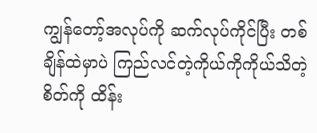ကျွန်တော့်အလုပ်ကို ဆက်လုပ်ကိုင်ပြီး တစ်ချိန်ထဲမှာပဲ ကြည်လင်တဲ့ကိုယ်ကိုကိုယ်သိတဲ့စိတ်ကို ထိန်း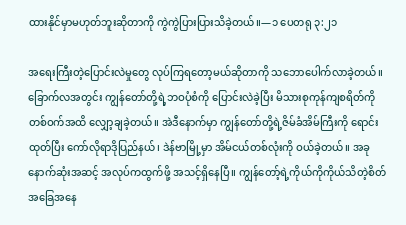ထားနိုင်မှာမဟုတ်ဘူးဆိုတာကို ကွဲကွဲပြားပြားသိခဲ့တယ်။—၁ ပေတရု ၃:၂၁

အရေးကြီးတဲ့ပြောင်းလဲမှုတွေ လုပ်ကြရတော့မယ်ဆိုတာကို သဘောပေါက်လာခဲ့တယ်။ ခြောက်လအတွင်း ကျွန်တော်တို့ရဲ့ဘဝပုံစံကို ပြောင်းလဲခဲ့ပြီး မိသားစုကုန်ကျစရိတ်ကို တစ်ဝက်အထိ လျှော့ချခဲ့တယ်။ အဲဒီနောက်မှာ ကျွန်တော်တို့ရဲ့ဇိမ်ခံအိမ်ကြီးကို ရောင်းထုတ်ပြီး ကော်လိုရာဒိုပြည်နယ်၊ ဒဲန်ဗာမြို့မှာ အိမ်ငယ်တစ်လုံးကို ဝယ်ခဲ့တယ်။ အခု နောက်ဆုံးအဆင့် အလုပ်ကထွက်ဖို့ အသင့်ရှိနေပြီ။ ကျွန်တော့်ရဲ့ကိုယ်ကိုကိုယ်သိတဲ့စိတ်အခြေအနေ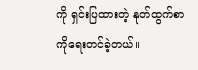ကို ရှင်းပြထားတဲ့ နုတ်ထွက်စာကိုရေးတင်ခဲ့တယ်။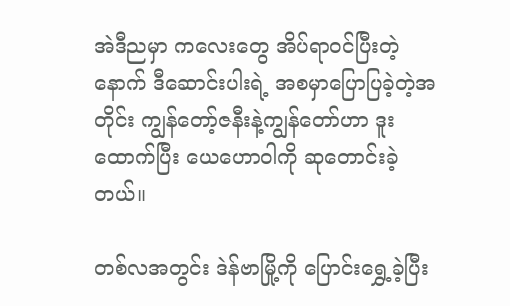အဲဒီညမှာ ကလေးတွေ အိပ်ရာဝင်ပြီးတဲ့နောက် ဒီဆောင်းပါးရဲ့ အစမှာပြောပြခဲ့တဲ့အတိုင်း ကျွန်တော့်ဇနီးနဲ့ကျွန်တော်ဟာ ဒူးထောက်ပြီး ယေဟောဝါကို ဆုတောင်းခဲ့တယ်။

တစ်လအတွင်း ဒဲန်ဗာမြို့ကို ပြောင်းရွှေ့ခဲ့ပြီး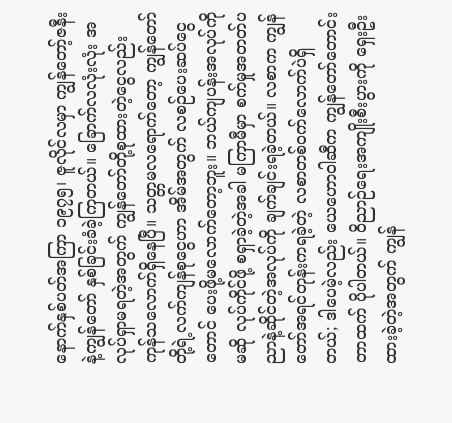နောက်နှစ်ပတ်အကြာ ၁၉၇၅၊ ဇူလိုင်လမှာ ကျွန်တော့်ဇနီးနဲ့ကျွန်တော် နှစ်ခြင်းခံခဲ့ကြတယ်။ ခြောက်လလုံးလုံး အလုပ်ရှာမရတဲ့အတွက် ကျွန်တော်တို့စုထားတဲ့ငွေလည်း ကုန်သလောက်ရှိနေပြီ။ သတ္တမလရောက်တော့ ကျွန်တော်တို့ရဲ့လက်ကျန်စုငွေဟာ အိမ်အတွက် လစဉ်ပေးဆပ်ငွေတောင် ပေးဖို့မလောက်တော့ဘူး။ ဘယ်ကျပန်းအလုပ်ကိုမဆို လုပ်ကိုင်ဖို့ စရှာခဲ့တဲ့အခါ မကြာမီမှာ စက်မှုအတတ်ပညာနဲ့ဆိုင်တဲ့အလုပ်ကို ချက်ချင်းရခဲ့တယ်။ လစာက ကျွန်တော်အရင်တုန်းကရခဲ့တဲ့ လစာတစ်ဝက်လောက်ပဲရှိတယ်; ဒါပေမဲ့လည်း ယေဟောဝါဆီက ကျွန်တော်တောင်းတာထက် ပိုပါတယ်။ ဝိညာဉ်ရေးအကျိုးစီးပွားကို ရှေးဦးထားခဲ့တဲ့အတွက် ကျွန်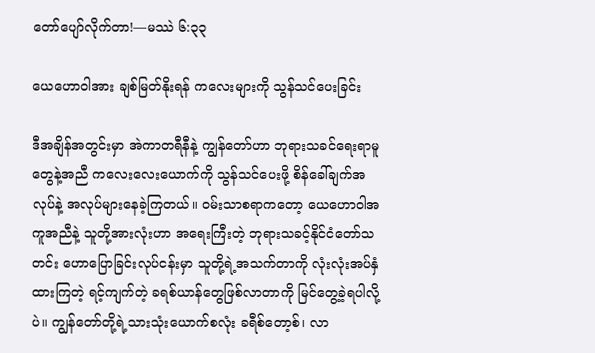တော်ပျော်လိုက်တာ!—မဿဲ ၆:၃၃

ယေဟောဝါအား ချစ်မြတ်နိုးရန် ကလေးများကို သွန်သင်ပေးခြင်း

ဒီအချိန်အတွင်းမှာ အဲကာတရီနီနဲ့ ကျွန်တော်ဟာ ဘုရားသခင်ရေးရာမူတွေနဲ့အညီ ကလေးလေးယောက်ကို သွန်သင်ပေးဖို့ စိန်ခေါ်ချက်အလုပ်နဲ့ အလုပ်များနေခဲ့ကြတယ်။ ဝမ်းသာစရာကတော့ ယေဟောဝါအကူအညီနဲ့ သူတို့အားလုံးဟာ အရေးကြီးတဲ့ ဘုရားသခင့်နိုင်ငံတော်သတင်း ဟောပြောခြင်းလုပ်ငန်းမှာ သူတို့ရဲ့အသက်တာကို လုံးလုံးအပ်နှံထားကြတဲ့ ရင့်ကျက်တဲ့ ခရစ်ယာန်တွေဖြစ်လာတာကို မြင်တွေ့ခဲ့ရပါလို့ပဲ။ ကျွန်တော်တို့ရဲ့သားသုံးယောက်စလုံး ခရီစ်တော့စ်၊ လာ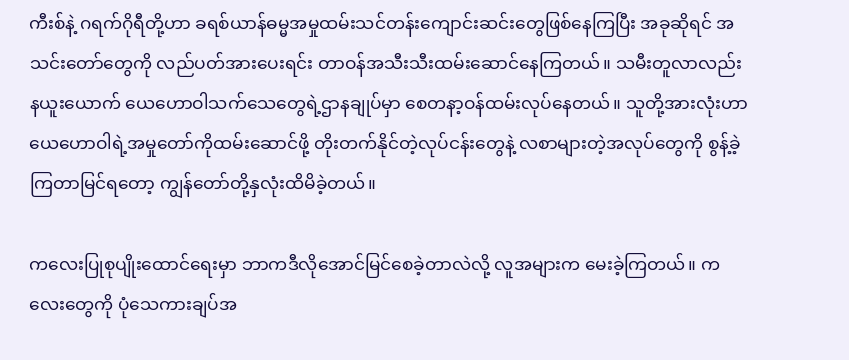ကီးစ်နဲ့ ဂရက်ဂိုရီတို့ဟာ ခရစ်ယာန်ဓမ္မအမှုထမ်းသင်တန်းကျောင်းဆင်းတွေဖြစ်နေကြပြီး အခုဆိုရင် အသင်းတော်တွေကို လည်ပတ်အားပေးရင်း တာဝန်အသီးသီးထမ်းဆောင်နေကြတယ်။ သမီးတူလာလည်း နယူးယောက် ယေဟောဝါသက်သေတွေရဲ့ဌာနချုပ်မှာ စေတနာ့ဝန်ထမ်းလုပ်နေတယ်။ သူတို့အားလုံးဟာ ယေဟောဝါရဲ့အမှုတော်ကိုထမ်းဆောင်ဖို့ တိုးတက်နိုင်တဲ့လုပ်ငန်းတွေနဲ့ လစာများတဲ့အလုပ်တွေကို စွန့်ခဲ့ကြတာမြင်ရတော့ ကျွန်တော်တို့နှလုံးထိမိခဲ့တယ်။

ကလေးပြုစုပျိုးထောင်ရေးမှာ ဘာကဒီလိုအောင်မြင်စေခဲ့တာလဲလို့ လူအများက မေးခဲ့ကြတယ်။ ကလေးတွေကို ပုံသေကားချပ်အ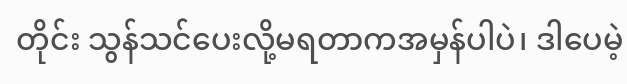တိုင်း သွန်သင်ပေးလို့မရတာကအမှန်ပါပဲ၊ ဒါပေမဲ့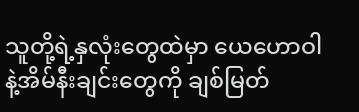သူတို့ရဲ့နှလုံးတွေထဲမှာ ယေဟောဝါနဲ့အိမ်နီးချင်းတွေကို ချစ်မြတ်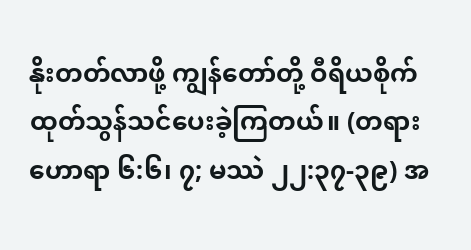နိုးတတ်လာဖို့ ကျွန်တော်တို့ ဝီရိယစိုက်ထုတ်သွန်သင်ပေးခဲ့ကြတယ်။ (တရားဟောရာ ၆:၆၊ ၇; မဿဲ ၂၂:၃၇-၃၉) အ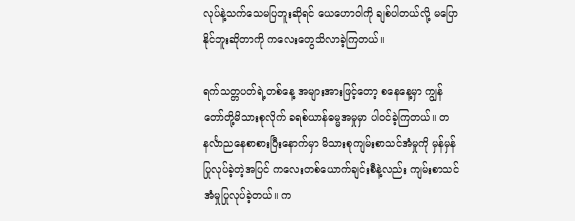လုပ်နဲ့သက်သေမပြဘူးဆိုရင် ယေဟောဝါကို ချစ်ပါတယ်လို့ မပြောနိုင်ဘူးဆိုတာကို ကလေးတွေသိလာခဲ့ကြတယ်။

ရက်သတ္တပတ်ရဲ့တစ်နေ့ အများအားဖြင့်တော့ စနေနေ့မှာ ကျွန်တော်တို့မိသားစုလိုက် ခရစ်ယာန်ဓမ္မအမှုမှာ ပါဝင်ခဲ့ကြတယ်။ တနင်္လာညနေစာစားပြီးနောက်မှာ မိသားစုကျမ်းစာသင်အံမှုကို မှန်မှန်ပြုလုပ်ခဲ့တဲ့အပြင် ကလေးတစ်ယောက်ချင်းစီနဲ့လည်း ကျမ်းစာသင်အံမှုပြုလုပ်ခဲ့တယ်။ က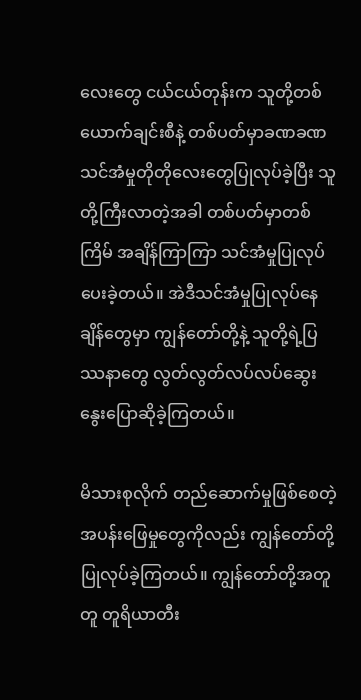လေးတွေ ငယ်ငယ်တုန်းက သူတို့တစ်ယောက်ချင်းစီနဲ့ တစ်ပတ်မှာခဏခဏ သင်အံမှုတိုတိုလေးတွေပြုလုပ်ခဲ့ပြီး သူတို့ကြီးလာတဲ့အခါ တစ်ပတ်မှာတစ်ကြိမ် အချိန်ကြာကြာ သင်အံမှုပြုလုပ်ပေးခဲ့တယ်။ အဲဒီသင်အံမှုပြုလုပ်နေချိန်တွေမှာ ကျွန်တော်တို့နဲ့ သူတို့ရဲ့ပြဿနာတွေ လွတ်လွတ်လပ်လပ်ဆွေးနွေးပြောဆိုခဲ့ကြတယ်။

မိသားစုလိုက် တည်ဆောက်မှုဖြစ်စေတဲ့ အပန်းဖြေမှုတွေကိုလည်း ကျွန်တော်တို့ပြုလုပ်ခဲ့ကြတယ်။ ကျွန်တော်တို့အတူတူ တူရိယာတီး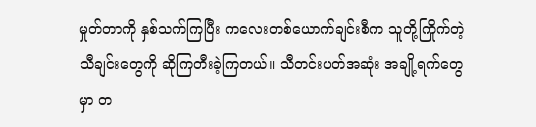မှုတ်တာကို နှစ်သက်ကြပြီး ကလေးတစ်ယောက်ချင်းစီက သူတို့ကြိုက်တဲ့သီချင်းတွေကို ဆိုကြတီးခဲ့ကြတယ်။ သီတင်းပတ်အဆုံး အချို့ရက်တွေမှာ တ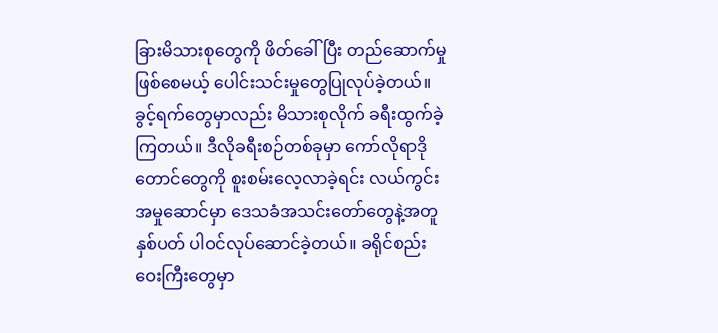ခြားမိသားစုတွေကို ဖိတ်ခေါ်ပြီး တည်ဆောက်မှုဖြစ်စေမယ့် ပေါင်းသင်းမှုတွေပြုလုပ်ခဲ့တယ်။ ခွင့်ရက်တွေမှာလည်း မိသားစုလိုက် ခရီးထွက်ခဲ့ကြတယ်။ ဒီလိုခရီးစဉ်တစ်ခုမှာ ကော်လိုရာဒိုတောင်တွေကို စူးစမ်းလေ့လာခဲ့ရင်း လယ်ကွင်းအမှုဆောင်မှာ ဒေသခံအသင်းတော်တွေနဲ့အတူ နှစ်ပတ် ပါဝင်လုပ်ဆောင်ခဲ့တယ်။ ခရိုင်စည်းဝေးကြီးတွေမှာ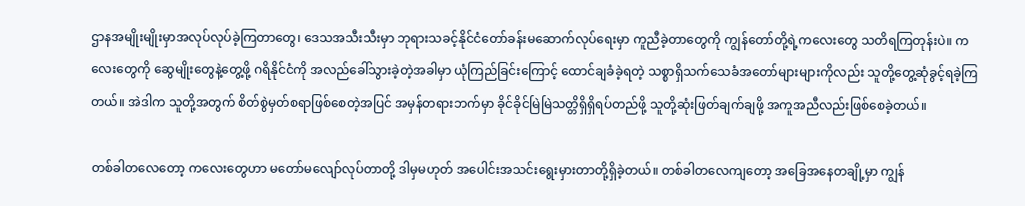ဌာနအမျိုးမျိုးမှာအလုပ်လုပ်ခဲ့ကြတာတွေ၊ ဒေသအသီးသီးမှာ ဘုရားသခင့်နိုင်ငံတော်ခန်းမဆောက်လုပ်ရေးမှာ ကူညီခဲ့တာတွေကို ကျွန်တော်တို့ရဲ့ကလေးတွေ သတိရကြတုန်းပဲ။ ကလေးတွေကို ဆွေမျိုးတွေနဲ့တွေ့ဖို့ ဂရိနိုင်ငံကို အလည်ခေါ်သွားခဲ့တဲ့အခါမှာ ယုံကြည်ခြင်းကြောင့် ထောင်ချခံခဲ့ရတဲ့ သစ္စာရှိသက်သေခံအတော်များများကိုလည်း သူတို့တွေ့ဆုံခွင့်ရခဲ့ကြတယ်။ အဲဒါက သူတို့အတွက် စိတ်စွဲမှတ်စရာဖြစ်စေတဲ့အပြင် အမှန်တရားဘက်မှာ ခိုင်ခိုင်မြဲမြဲသတ္တိရှိရှိရပ်တည်ဖို့ သူတို့ဆုံးဖြတ်ချက်ချဖို့ အကူအညီလည်းဖြစ်စေခဲ့တယ်။

တစ်ခါတလေတော့ ကလေးတွေဟာ မတော်မလျော်လုပ်တာတို့ ဒါမှမဟုတ် အပေါင်းအသင်းရွေးမှားတာတို့ရှိခဲ့တယ်။ တစ်ခါတလေကျတော့ အခြေအနေတချို့မှာ ကျွန်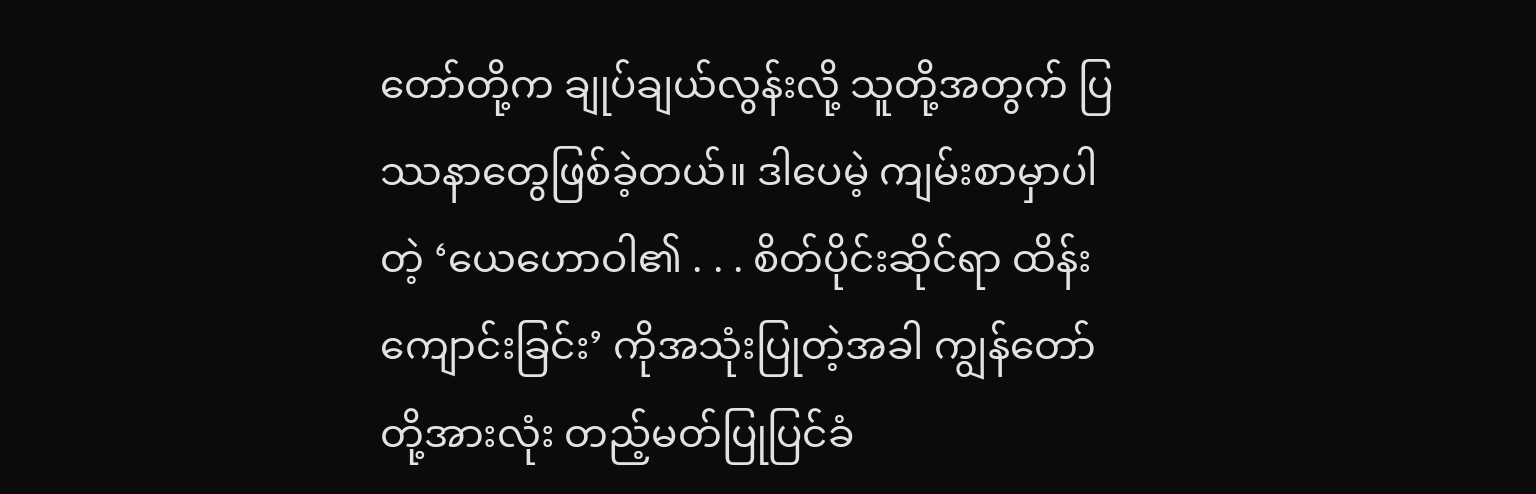တော်တို့က ချုပ်ချယ်လွန်းလို့ သူတို့အတွက် ပြဿနာတွေဖြစ်ခဲ့တယ်။ ဒါပေမဲ့ ကျမ်းစာမှာပါတဲ့ ‘ယေဟောဝါ၏ . . . စိတ်ပိုင်းဆိုင်ရာ ထိန်းကျောင်းခြင်း’ ကိုအသုံးပြုတဲ့အခါ ကျွန်တော်တို့အားလုံး တည့်မတ်ပြုပြင်ခံ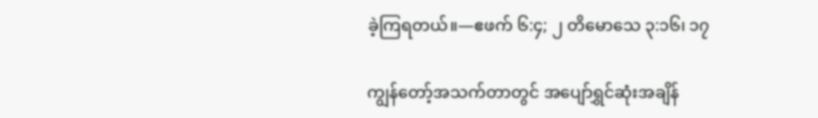ခဲ့ကြရတယ်။—ဧဖက် ၆:၄; ၂ တိမောသေ ၃:၁၆၊ ၁၇

ကျွန်တော့်အသက်တာတွင် အပျော်ရွှင်ဆုံးအချိန်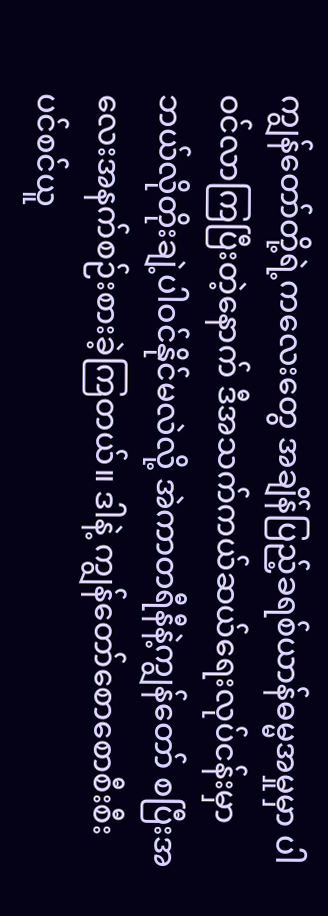ကျွန်တော်တို့ရဲ့ကလေးတွေ အချိန်ပြည့်ခရစ်ယာန်ဓမ္မအမှုမှာ ပါဝင်လာကြပြီးတဲ့နောက် ဒီအသက်ကယ်ဆယ်ရေးလုပ်ငန်းမှာ ဘယ်လိုတိုးချဲ့ပါဝင်နိုင်မလဲလို့ အဲကာတရီနီနဲ့ကျွန်တော် စပြီးအလေးအနက်စဉ်းစားခဲ့ကြတယ်။ ဒါနဲ့ ကျွန်တော်စောစောစီးစီး ပင်စင်ယူ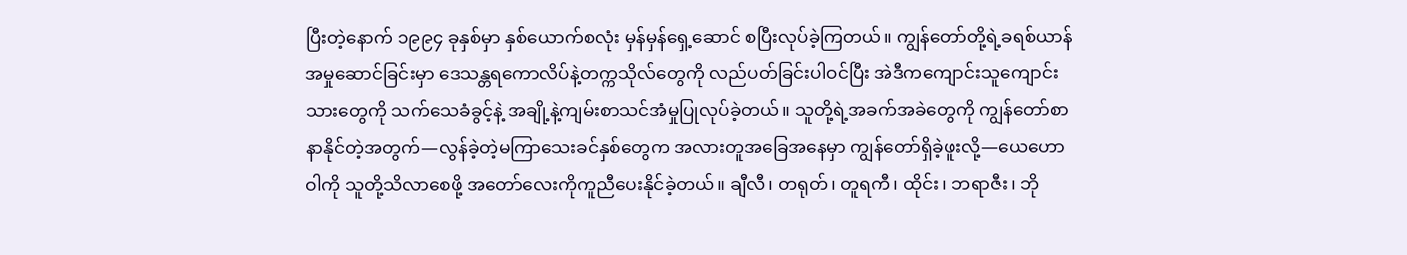ပြီးတဲ့နောက် ၁၉၉၄ ခုနှစ်မှာ နှစ်ယောက်စလုံး မှန်မှန်ရှေ့ဆောင် စပြီးလုပ်ခဲ့ကြတယ်။ ကျွန်တော်တို့ရဲ့ခရစ်ယာန်အမှုဆောင်ခြင်းမှာ ဒေသန္တရကောလိပ်နဲ့တက္ကသိုလ်တွေကို လည်ပတ်ခြင်းပါဝင်ပြီး အဲဒီကကျောင်းသူကျောင်းသားတွေကို သက်သေခံခွင့်နဲ့ အချို့နဲ့ကျမ်းစာသင်အံမှုပြုလုပ်ခဲ့တယ်။ သူတို့ရဲ့အခက်အခဲတွေကို ကျွန်တော်စာနာနိုင်တဲ့အတွက်—လွန်ခဲ့တဲ့မကြာသေးခင်နှစ်တွေက အလားတူအခြေအနေမှာ ကျွန်တော်ရှိခဲ့ဖူးလို့—ယေဟောဝါကို သူတို့သိလာစေဖို့ အတော်လေးကိုကူညီပေးနိုင်ခဲ့တယ်။ ချီလီ၊ တရုတ်၊ တူရကီ၊ ထိုင်း၊ ဘရာဇီး၊ ဘို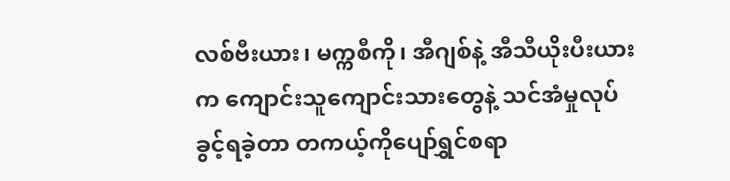လစ်ဗီးယား၊ မက္ကစီကို၊ အီဂျစ်နဲ့ အီသီယိုးပီးယားက ကျောင်းသူကျောင်းသားတွေနဲ့ သင်အံမှုလုပ်ခွင့်ရခဲ့တာ တကယ့်ကိုပျော်ရွှင်စရာ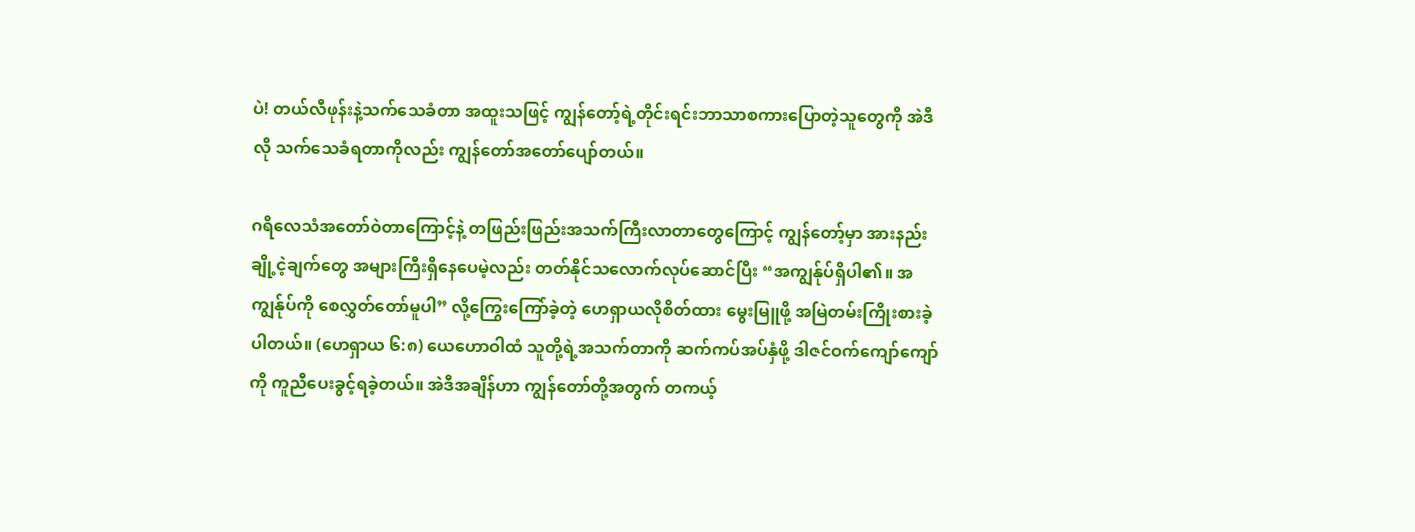ပဲ! တယ်လီဖုန်းနဲ့သက်သေခံတာ အထူးသဖြင့် ကျွန်တော့်ရဲ့တိုင်းရင်းဘာသာစကားပြောတဲ့သူတွေကို အဲဒီလို သက်သေခံရတာကိုလည်း ကျွန်တော်အတော်ပျော်တယ်။

ဂရိလေသံအတော်ဝဲတာကြောင့်နဲ့ တဖြည်းဖြည်းအသက်ကြီးလာတာတွေကြောင့် ကျွန်တော့်မှာ အားနည်းချို့ငဲ့ချက်တွေ အများကြီးရှိနေပေမဲ့လည်း တတ်နိုင်သလောက်လုပ်ဆောင်ပြီး “အကျွန်ုပ်ရှိပါ၏။ အကျွန်ုပ်ကို စေလွှတ်တော်မူပါ” လို့ကြွေးကြော်ခဲ့တဲ့ ဟေရှာယလိုစိတ်ထား မွေးမြူဖို့ အမြဲတမ်းကြိုးစားခဲ့ပါတယ်။ (ဟေရှာယ ၆:၈) ယေဟောဝါထံ သူတို့ရဲ့အသက်တာကို ဆက်ကပ်အပ်နှံဖို့ ဒါဇင်ဝက်ကျော်ကျော်ကို ကူညီပေးခွင့်ရခဲ့တယ်။ အဲဒီအချိန်ဟာ ကျွန်တော်တို့အတွက် တကယ့်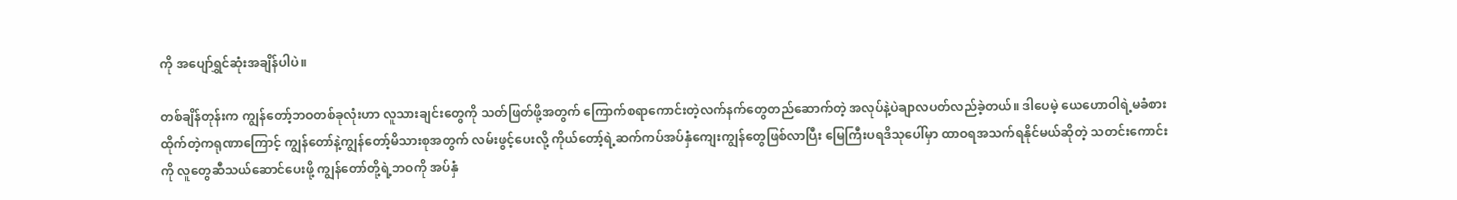ကို အပျော်ရွှင်ဆုံးအချိန်ပါပဲ။

တစ်ချိန်တုန်းက ကျွန်တော့်ဘဝတစ်ခုလုံးဟာ လူသားချင်းတွေကို သတ်ဖြတ်ဖို့အတွက် ကြောက်စရာကောင်းတဲ့လက်နက်တွေတည်ဆောက်တဲ့ အလုပ်နဲ့ပဲချာလပတ်လည်ခဲ့တယ်။ ဒါပေမဲ့ ယေဟောဝါရဲ့မခံစားထိုက်တဲ့ကရုဏာကြောင့် ကျွန်တော်နဲ့ကျွန်တော့်မိသားစုအတွက် လမ်းဖွင့်ပေးလို့ ကိုယ်တော့်ရဲ့ဆက်ကပ်အပ်နှံကျေးကျွန်တွေဖြစ်လာပြီး မြေကြီးပရဒိသုပေါ်မှာ ထာဝရအသက်ရနိုင်မယ်ဆိုတဲ့ သတင်းကောင်းကို လူတွေဆီသယ်ဆောင်ပေးဖို့ ကျွန်တော်တို့ရဲ့ဘဝကို အပ်နှံ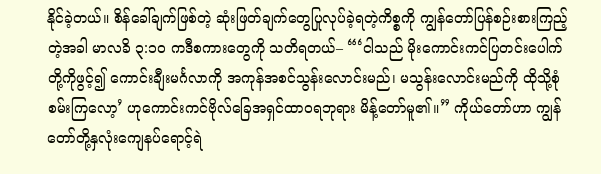နိုင်ခဲ့တယ်။ စိန်ခေါ်ချက်ဖြစ်တဲ့ ဆုံးဖြတ်ချက်တွေပြုလုပ်ခဲ့ရတဲ့ကိစ္စကို ကျွန်တော်ပြန်စဉ်းစားကြည့်တဲ့အခါ မာလခိ ၃:၁၀ ကဒီစကားတွေကို သတိရတယ်– “‘ငါသည် မိုးကောင်းကင်ပြတင်းပေါက်တို့ကိုဖွင့်၍ ကောင်းချီးမင်္ဂလာကို အကုန်အစင်သွန်းလောင်းမည်၊ မသွန်းလောင်းမည်ကို ထိုသို့စုံစမ်းကြလော့’ ဟုကောင်းကင်ဗိုလ်ခြေအရှင်ထာဝရဘုရား မိန့်တော်မူ၏။” ကိုယ်တော်ဟာ ကျွန်တော်တို့နှလုံးကျေနပ်ရောင့်ရဲ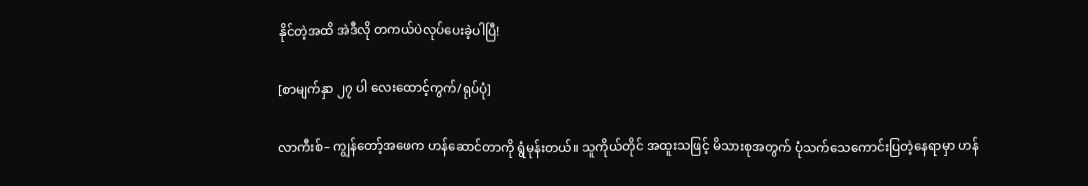နိုင်တဲ့အထိ အဲဒီလို တကယ်ပဲလုပ်ပေးခဲ့ပါပြီ!

[စာမျက်နှာ ၂၇ ပါ လေးထောင့်ကွက်/ရုပ်ပုံ]

လာကီးစ်– ကျွန်တော့်အဖေက ဟန်ဆောင်တာကို ရွံမုန်းတယ်။ သူကိုယ်တိုင် အထူးသဖြင့် မိသားစုအတွက် ပုံသက်သေကောင်းပြတဲ့နေရာမှာ ဟန်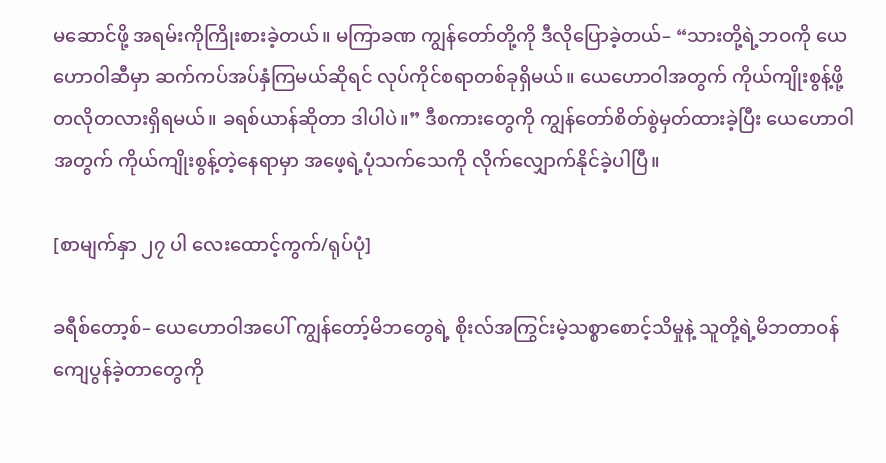မဆောင်ဖို့ အရမ်းကိုကြိုးစားခဲ့တယ်။ မကြာခဏ ကျွန်တော်တို့ကို ဒီလိုပြောခဲ့တယ်– “သားတို့ရဲ့ဘဝကို ယေဟောဝါဆီမှာ ဆက်ကပ်အပ်နှံကြမယ်ဆိုရင် လုပ်ကိုင်စရာတစ်ခုရှိမယ်။ ယေဟောဝါအတွက် ကိုယ်ကျိုးစွန့်ဖို့ တလိုတလားရှိရမယ်။ ခရစ်ယာန်ဆိုတာ ဒါပါပဲ။” ဒီစကားတွေကို ကျွန်တော်စိတ်စွဲမှတ်ထားခဲ့ပြီး ယေဟောဝါအတွက် ကိုယ်ကျိုးစွန့်တဲ့နေရာမှာ အဖေ့ရဲ့ပုံသက်သေကို လိုက်လျှောက်နိုင်ခဲ့ပါပြီ။

[စာမျက်နှာ ၂၇ ပါ လေးထောင့်ကွက်/ရုပ်ပုံ]

ခရီစ်တော့စ်– ယေဟောဝါအပေါ် ကျွန်တော့်မိဘတွေရဲ့ စိုးလ်အကြွင်းမဲ့သစ္စာစောင့်သိမှုနဲ့ သူတို့ရဲ့မိဘတာဝန်ကျေပွန်ခဲ့တာတွေကို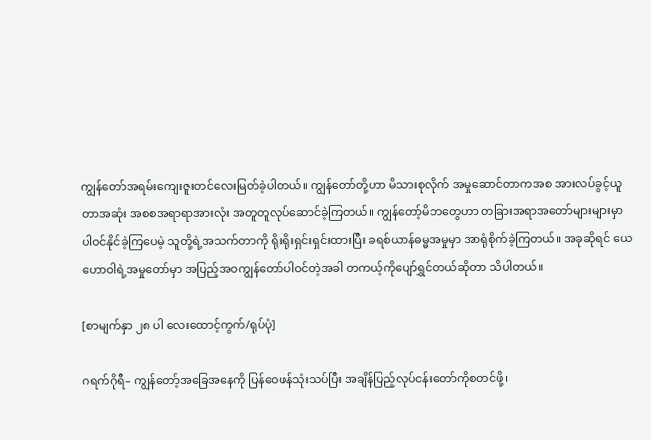ကျွန်တော်အရမ်းကျေးဇူးတင်လေးမြတ်ခဲ့ပါတယ်။ ကျွန်တော်တို့ဟာ မိသားစုလိုက် အမှုဆောင်တာကအစ အားလပ်ခွင့်ယူတာအဆုံး အစစအရာရာအားလုံး အတူတူလုပ်ဆောင်ခဲ့ကြတယ်။ ကျွန်တော့်မိဘတွေဟာ တခြားအရာအတော်များများမှာ ပါဝင်နိုင်ခဲ့ကြပေမဲ့ သူတို့ရဲ့အသက်တာကို ရိုးရိုးရှင်းရှင်းထားပြီး ခရစ်ယာန်ဓမ္မအမှုမှာ အာရုံစိုက်ခဲ့ကြတယ်။ အခုဆိုရင် ယေဟောဝါရဲ့အမှုတော်မှာ အပြည့်အဝကျွန်တော်ပါဝင်တဲ့အခါ တကယ့်ကိုပျော်ရွှင်တယ်ဆိုတာ သိပါတယ်။

[စာမျက်နှာ ၂၈ ပါ လေးထောင့်ကွက်/ရုပ်ပုံ]

ဂရက်ဂိုရီ– ကျွန်တော့်အခြေအနေကို ပြန်ဝေဖန်သုံးသပ်ပြီး အချိန်ပြည့်လုပ်ငန်းတော်ကိုစတင်ဖို့၊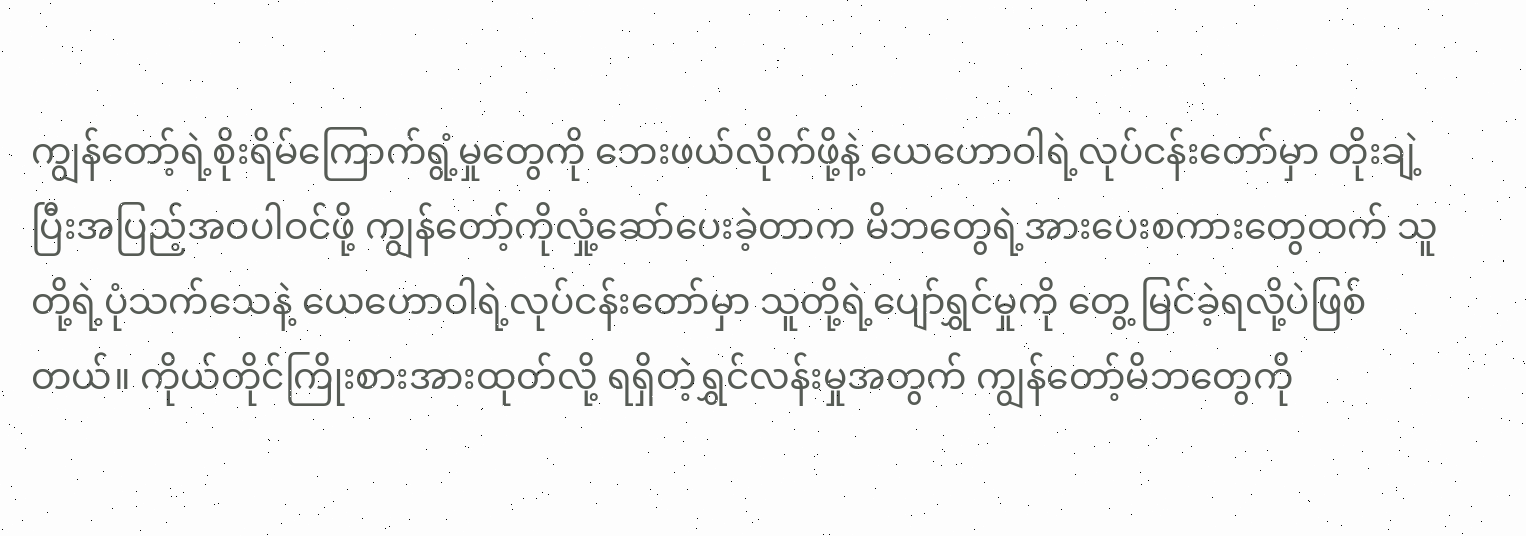ကျွန်တော့်ရဲ့စိုးရိမ်ကြောက်ရွံ့မှုတွေကို ဘေးဖယ်လိုက်ဖို့နဲ့ ယေဟောဝါရဲ့လုပ်ငန်းတော်မှာ တိုးချဲ့ပြီးအပြည့်အဝပါဝင်ဖို့ ကျွန်တော့်ကိုလှုံ့ဆော်ပေးခဲ့တာက မိဘတွေရဲ့အားပေးစကားတွေထက် သူတို့ရဲ့ပုံသက်သေနဲ့ ယေဟောဝါရဲ့လုပ်ငန်းတော်မှာ သူတို့ရဲ့ပျော်ရွှင်မှုကို တွေ့ မြင်ခဲ့ရလို့ပဲဖြစ်တယ်။ ကိုယ်တိုင်ကြိုးစားအားထုတ်လို့ ရရှိတဲ့ရွှင်လန်းမှုအတွက် ကျွန်တော့်မိဘတွေကို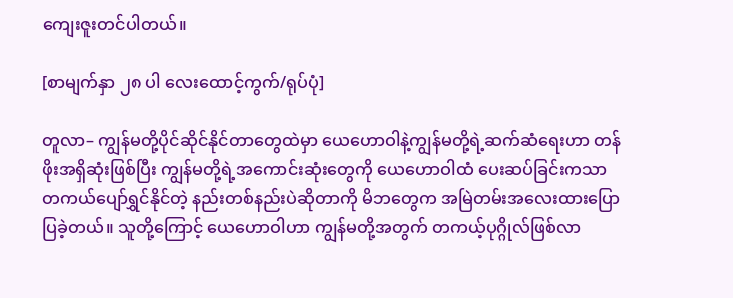ကျေးဇူးတင်ပါတယ်။

[စာမျက်နှာ ၂၈ ပါ လေးထောင့်ကွက်/ရုပ်ပုံ]

တူလာ– ကျွန်မတို့ပိုင်ဆိုင်နိုင်တာတွေထဲမှာ ယေဟောဝါနဲ့ကျွန်မတို့ရဲ့ဆက်ဆံရေးဟာ တန်ဖိုးအရှိဆုံးဖြစ်ပြီး ကျွန်မတို့ရဲ့အကောင်းဆုံးတွေကို ယေဟောဝါထံ ပေးဆပ်ခြင်းကသာ တကယ်ပျော်ရွှင်နိုင်တဲ့ နည်းတစ်နည်းပဲဆိုတာကို မိဘတွေက အမြဲတမ်းအလေးထားပြောပြခဲ့တယ်။ သူတို့ကြောင့် ယေဟောဝါဟာ ကျွန်မတို့အတွက် တကယ့်ပုဂ္ဂိုလ်ဖြစ်လာ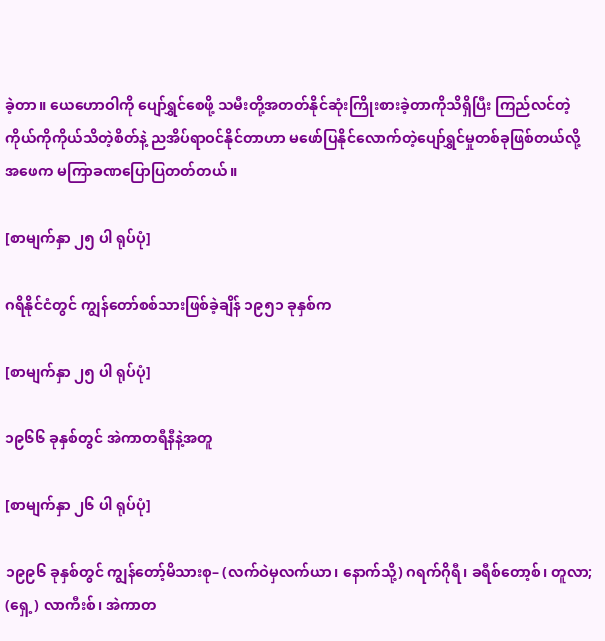ခဲ့တာ။ ယေဟောဝါကို ပျော်ရွှင်စေဖို့ သမီးတို့အတတ်နိုင်ဆုံးကြိုးစားခဲ့တာကိုသိရှိပြီး ကြည်လင်တဲ့ကိုယ်ကိုကိုယ်သိတဲ့စိတ်နဲ့ ညအိပ်ရာဝင်နိုင်တာဟာ မဖော်ပြနိုင်လောက်တဲ့ပျော်ရွှင်မှုတစ်ခုဖြစ်တယ်လို့ အဖေက မကြာခဏပြောပြတတ်တယ်။

[စာမျက်နှာ ၂၅ ပါ ရုပ်ပုံ]

ဂရိနိုင်ငံတွင် ကျွန်တော်စစ်သားဖြစ်ခဲ့ချိန် ၁၉၅၁ ခုနှစ်က

[စာမျက်နှာ ၂၅ ပါ ရုပ်ပုံ]

၁၉၆၆ ခုနှစ်တွင် အဲကာတရီနီနဲ့အတူ

[စာမျက်နှာ ၂၆ ပါ ရုပ်ပုံ]

၁၉၉၆ ခုနှစ်တွင် ကျွန်တော့်မိသားစု– (လက်ဝဲမှလက်ယာ၊ နောက်သို့) ဂရက်ဂိုရီ၊ ခရီစ်တော့စ်၊ တူလာ; (ရှေ့) လာကီးစ်၊ အဲကာတ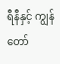ရီနီနှင့် ကျွန်တော်